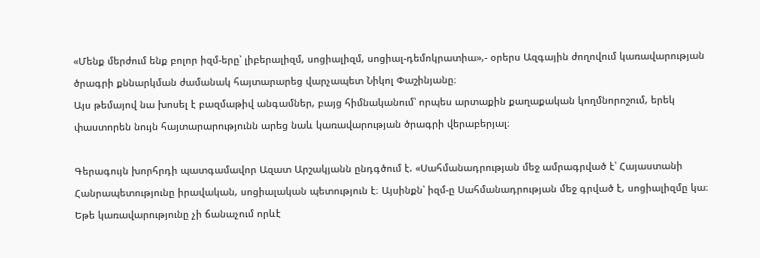«Մենք մերժում ենք բոլոր իզմ-երը՝ լիբերալիզմ, սոցիալիզմ, սոցիալ-դեմոկրատիա»,- օրերս Ազգային ժողովում կառավարության ծրագրի քննարկման ժամանակ հայտարարեց վարչապետ Նիկոլ Փաշինյանը։
Այս թեմայով նա խոսել է բազմաթիվ անգամներ, բայց հիմնականում՝ որպես արտաքին քաղաքական կողմնորոշում, երեկ փաստորեն նույն հայտարարությունն արեց նաև կառավարության ծրագրի վերաբերյալ։

Գերագույն խորհրդի պատգամավոր Ազատ Արշակյանն ընդգծում է. «Սահմանադրության մեջ ամրագրված է՝ Հայաստանի Հանրապետությունը իրավական, սոցիալական պետություն է։ Այսինքն՝ իզմ-ը Սահմանադրության մեջ գրված է, սոցիալիզմը կա։ Եթե կառավարությունը չի ճանաչում որևէ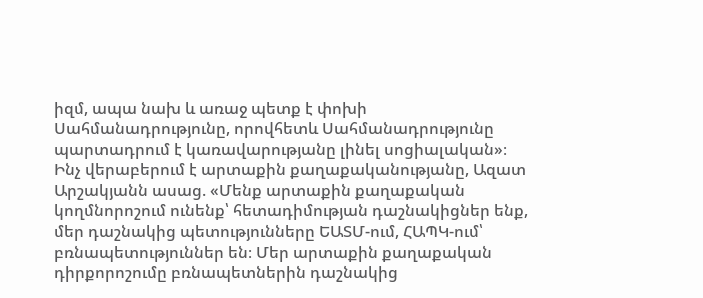իզմ, ապա նախ և առաջ պետք է փոխի Սահմանադրությունը, որովհետև Սահմանադրությունը պարտադրում է կառավարությանը լինել սոցիալական»։
Ինչ վերաբերում է արտաքին քաղաքականությանը, Ազատ Արշակյանն ասաց. «Մենք արտաքին քաղաքական կողմնորոշում ունենք՝ հետադիմության դաշնակիցներ ենք, մեր դաշնակից պետությունները ԵԱՏՄ-ում, ՀԱՊԿ-ում՝ բռնապետություններ են։ Մեր արտաքին քաղաքական դիրքորոշումը բռնապետներին դաշնակից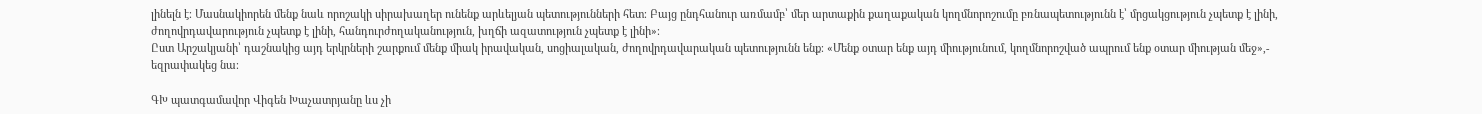լինելն է։ Մասնակիորեն մենք նաև որոշակի սիրախաղեր ունենք արևելյան պետությունների հետ։ Բայց ընդհանուր առմամբ՝ մեր արտաքին քաղաքական կողմնորոշումը բռնապետությունն է՝ մրցակցություն չպետք է լինի, ժողովրդավարություն չպետք է լինի, հանդուրժողականություն, խղճի ազատություն չպետք է լինի»։
Ըստ Արշակյանի՝ դաշնակից այդ երկրների շարքում մենք միակ իրավական, սոցիալական, ժողովրդավարական պետությունն ենք։ «Մենք օտար ենք այդ միությունում, կողմնորոշված ապրում ենք օտար միության մեջ»,- եզրափակեց նա։

ԳԽ պատգամավոր Վիգեն Խաչատրյանը ևս չի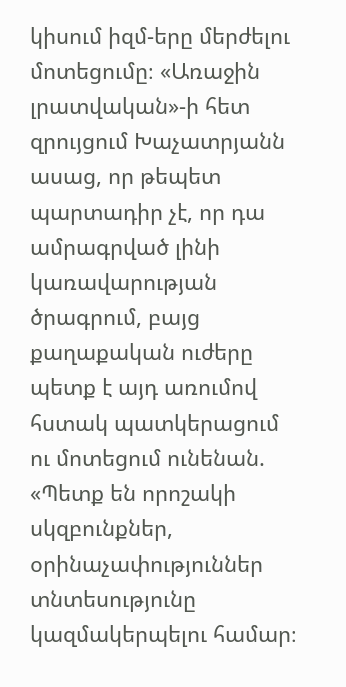կիսում իզմ-երը մերժելու մոտեցումը։ «Առաջին լրատվական»-ի հետ զրույցում Խաչատրյանն ասաց, որ թեպետ պարտադիր չէ, որ դա ամրագրված լինի կառավարության ծրագրում, բայց քաղաքական ուժերը պետք է այդ առումով հստակ պատկերացում ու մոտեցում ունենան. «Պետք են որոշակի սկզբունքներ, օրինաչափություններ տնտեսությունը կազմակերպելու համար։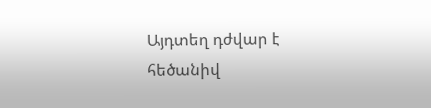Այդտեղ դժվար է հեծանիվ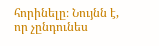հորինելը։ Նույնն է, որ չընդունես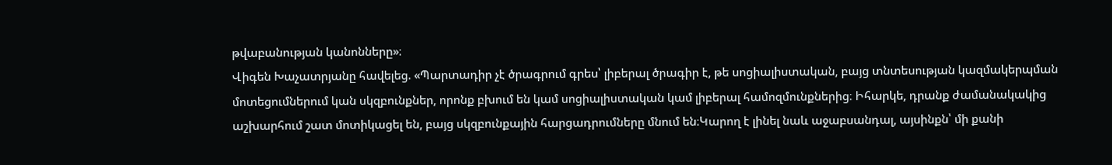թվաբանության կանոնները»։
Վիգեն Խաչատրյանը հավելեց. «Պարտադիր չէ ծրագրում գրես՝ լիբերալ ծրագիր է, թե սոցիալիստական, բայց տնտեսության կազմակերպման մոտեցումներում կան սկզբունքներ, որոնք բխում են կամ սոցիալիստական կամ լիբերալ համոզմունքներից։ Իհարկե, դրանք ժամանակակից աշխարհում շատ մոտիկացել են, բայց սկզբունքային հարցադրումները մնում են։Կարող է լինել նաև աջաբսանդալ, այսինքն՝ մի քանի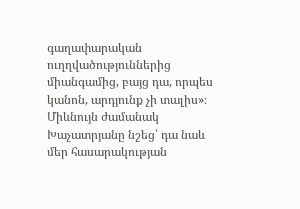գաղափարական ուղղվածություններից միանգամից, բայց դա, որպես կանոն, արդյունք չի տալիս»։
Միևնույն ժամանակ Խաչատրյանը նշեց՝ դա նաև մեր հասարակության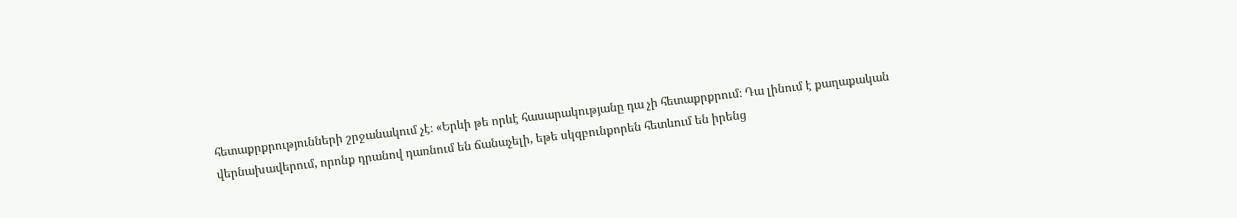հետաքրքրությունների շրջանակում չէ։ «Երևի թե որևէ հասարակությանը դա չի հետաքրքրում։ Դա լինում է քաղաքական վերնախավերում, որոնք դրանով դառնում են ճանաչելի, եթե սկզբունքորեն հետևում են իրենց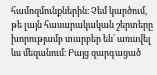համոզմունքներին։ Չեմ կարծում, թե լայն հասարակական շերտերը խորությամբ տարբեր են՝ առավել ևս մեզանում։ Բայց զարգացած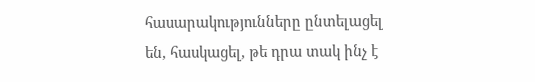հասարակությունները ընտելացել են, հասկացել, թե դրա տակ ինչ է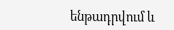ենթադրվում և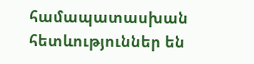համապատասխան հետևություններ են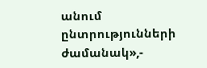անում ընտրությունների ժամանակ»,-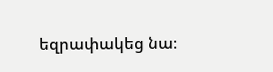եզրափակեց նա։